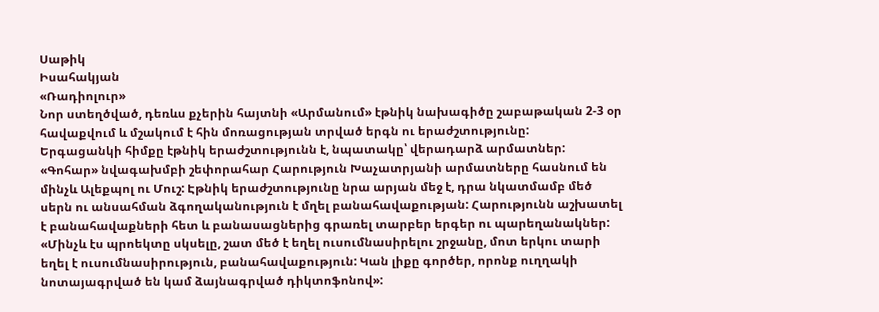Սաթիկ
Իսահակյան
«Ռադիոլուր»
Նոր ստեղծված, դեռևս քչերին հայտնի «Արմանում» էթնիկ նախագիծը շաբաթական 2-3 օր հավաքվում և մշակում է հին մոռացության տրված երգն ու երաժշտությունը:
Երգացանկի հիմքը էթնիկ երաժշտությունն է, նպատակը՝ վերադարձ արմատներ: «Գոհար» նվագախմբի շեփորահար Հարություն Խաչատրյանի արմատները հասնում են մինչև Ալեքպոլ ու Մուշ: Էթնիկ երաժշտությունը նրա արյան մեջ է, դրա նկատմամբ մեծ սերն ու անսահման ձգողականություն է մղել բանահավաքության: Հարությունն աշխատել է բանահավաքների հետ և բանասացներից գրառել տարբեր երգեր ու պարեղանակներ:
«Մինչև էս պրոեկտը սկսելը, շատ մեծ է եղել ուսումնասիրելու շրջանը, մոտ երկու տարի եղել է ուսումնասիրություն, բանահավաքություն: Կան լիքը գործեր, որոնք ուղղակի նոտայագրված են կամ ձայնագրված դիկտոֆոնով»: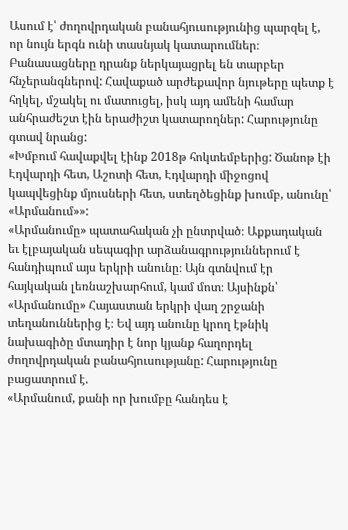Ասում է՝ ժողովրդական բանահյուսությունից պարզել է, որ նույն երգն ունի տասնյակ կատարումներ։ Բանասացները դրանք ներկայացրել են տարբեր հնչերանգներով: Հավաքած արժեքավոր նյութերը պետք է հղկել, մշակել ու մատուցել, իսկ այդ ամենի համար անհրաժեշտ էին երաժիշտ կատարողներ: Հարությունը գտավ նրանց:
«Խմբում հավաքվել էինք 2018թ հոկտեմբերից: Ծանոթ էի Էդվարդի հետ, Աշոտի հետ, Էդվարդի միջոցով կապվեցինք մյուսների հետ, ստեղծեցինք խումբ, անունը՝ «Արմանում»»:
«Արմանումը» պատահական չի ընտրված։ Աքքադական եւ էլբայական սեպագիր արձանագրություններում է հանդիպում այս երկրի անունը։ Այն գտնվում էր հայկական լեռնաշխարհում, կամ մոտ։ Այսինքն՝ «Արմանումը» Հայաստան երկրի վաղ շրջանի տեղանուններից է։ Եվ այդ անունը կրող էթնիկ նախագիծը մտադիր է նոր կյանք հաղորդել ժողովրդական բանահյուսությանը: Հարությունը բացատրում է.
«Արմանում, քանի որ խումբը հանդես է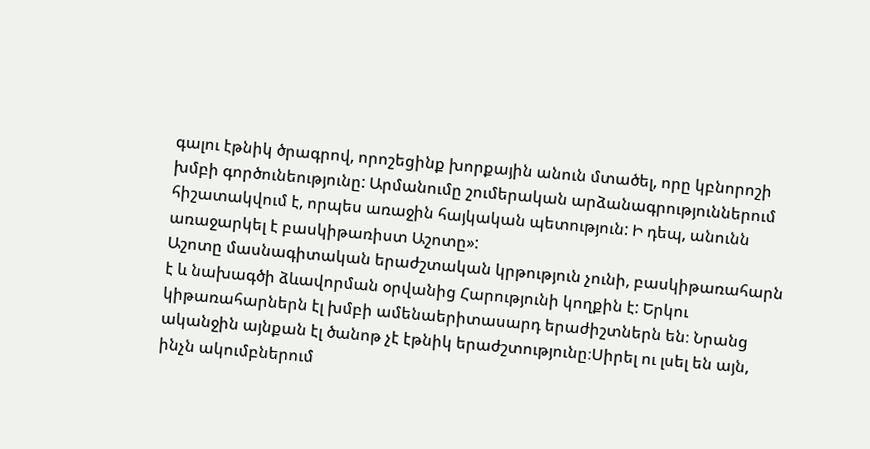գալու էթնիկ ծրագրով, որոշեցինք խորքային անուն մտածել, որը կբնորոշի խմբի գործունեությունը: Արմանումը շումերական արձանագրություններում հիշատակվում է, որպես առաջին հայկական պետություն: Ի դեպ, անունն առաջարկել է բասկիթառիստ Աշոտը»:
Աշոտը մասնագիտական երաժշտական կրթություն չունի, բասկիթառահարն է և նախագծի ձևավորման օրվանից Հարությունի կողքին է: Երկու կիթառահարներն էլ խմբի ամենաերիտասարդ երաժիշտներն են։ Նրանց ականջին այնքան էլ ծանոթ չէ էթնիկ երաժշտությունը։Սիրել ու լսել են այն, ինչն ակումբներում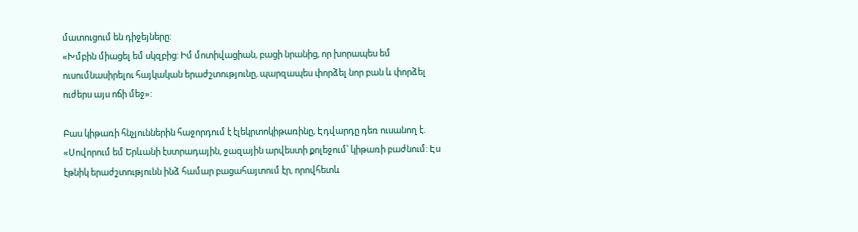մատուցում են դիջեյները:
«Խմբին միացել եմ սկզբից: Իմ մոտիվացիան, բացի նրանից, որ խորապես եմ ուսումնասիրելու հայկական երաժշտությունը, պարզապես փորձել նոր բան և փորձել ուժերս այս ոճի մեջ»:

Բաս կիթառի հնչյուններին հաջորդում է էլեկրտոկիթառինը, Էդվարդը դեռ ուսանող է.
«Սովորում եմ Երևանի էստրադային, ջազային արվեստի քոլեջում՝ կիթառի բաժնում: Էս էթնիկ երաժշտությունն ինձ համար բացահայտում էր, որովհետև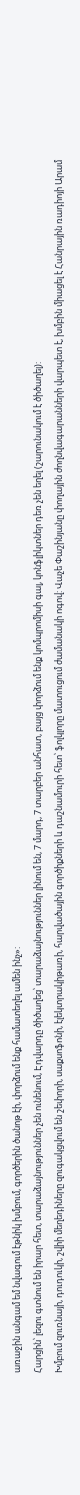առաջին անգամ եմ նվագում էթնիկ խմբում, գործերին ծանոթ էի, փորձում ենք համատեղել ամեն ինչ»:
Հարցին՝ լեզու գտնում են իրար հետ, տարաձայնություններ չեն ունենում, Էդվարդը ծիծաղեց՝ տարաձայնություններ լինում են, 7 մարդ, 7 տարբեր անհատ, բայց փորձում ենք կոմպրոմիսի գալ, կոնֆլիկտներ դեռ չեն եղել (շարունակում է ծիծաղել):
Խմբում զուռնայի, դուդուկի, շվիի մեղեդիները զուգակցվում են շեփորի, սաքսոֆոնի, էլեկտրակիթառի, հարվածային գործիքների և դաշնամուրի հետ՝ ֆոլկլորը մատուցում ժամանակի ոգով: Վաչե Փաշինյանը փողային ժողնվագարանների վարպետ է, խմբին միացել է Հանրային ռադիոյի Արամ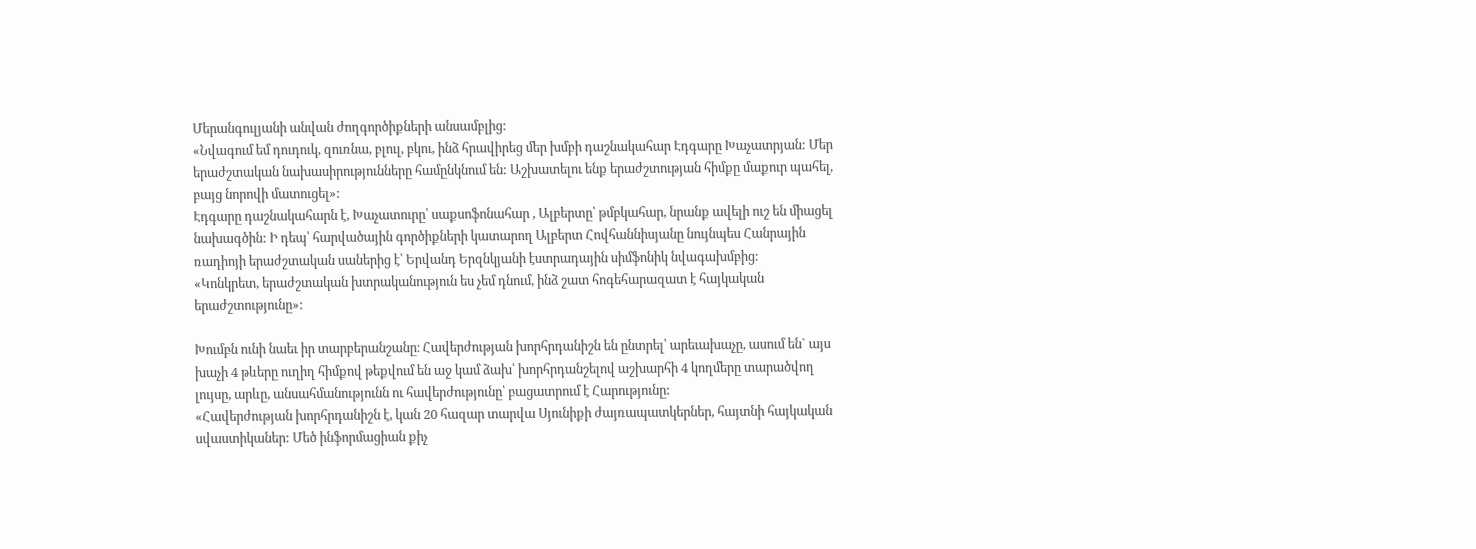Մերանգուլյանի անվան ժողգործիքների անսամբլից:
«Նվագում եմ դուդուկ, զուռնա, բլուլ, բկու, ինձ հրավիրեց մեր խմբի դաշնակահար Էդգարը Խաչատրյան: Մեր երաժշտական նախասիրությունները համընկնում են: Աշխատելու ենք երաժշտության հիմքը մաքուր պահել, բայց նորովի մատուցել»:
Էդգարը դաշնակահարն է, Խաչատուրը՝ սաքսոֆոնահար , Ալբերտը՝ թմբկահար, նրանք ավելի ուշ են միացել նախագծին: Ի դեպ՝ հարվածային գործիքների կատարող Ալբերտ Հովհաննիսյանը նույնպես Հանրային ռադիոյի երաժշտական սաներից է՝ Երվանդ Երզնկյանի էստրադային սիմֆոնիկ նվագախմբից:
«Կոնկրետ, երաժշտական խտրականություն ես չեմ դնում, ինձ շատ հոգեհարազատ է հայկական երաժշտությունը»:

Խումբն ունի նաեւ իր տարբերանշանը։ Հավերժության խորհրդանիշն են ընտրել՝ արեւախաչը, ասում են` այս խաչի 4 թևերը ուղիղ հիմքով թեքվում են աջ կամ ձախ՝ խորհրդանշելով աշխարհի 4 կողմերը տարածվող լույսը, արևը, անսահմանությունն ու հավերժությունը՝ բացատրում է Հարությունը:
«Հավերժության խորհրդանիշն է, կան 20 հազար տարվա Սյունիքի ժայռապատկերներ, հայտնի հայկական սվաստիկաներ: Մեծ ինֆորմացիան քիչ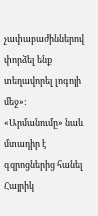չափաբաժիններով փորձել ենք տեղավորել լոգոյի մեջ»:
«Արմանումը» նաև մտադիր է գզրոցներից հանել Հայրիկ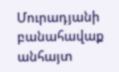Մուրադյանի բանահավաք անհայտ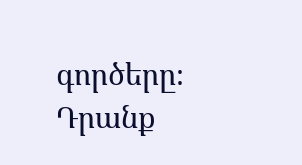գործերը։ Դրանք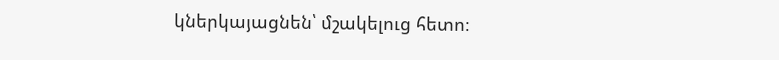կներկայացնեն՝ մշակելուց հետո։